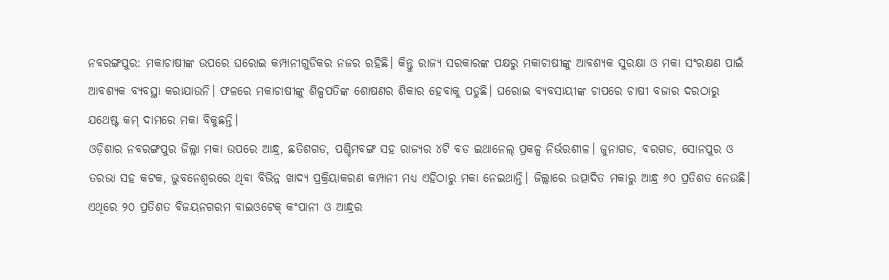ନବରଙ୍ଗପୁର: ମକାଚାଷୀଙ୍କ ଉପରେ ଘରୋଇ କମ୍ପାନୀଗୁଡିକର ନଜର ରହିଛି। କିନ୍ତୁ ରାଜ୍ୟ ସରକାରଙ୍କ ପକ୍ଷରୁ ମକାଚାଷୀଙ୍କୁ ଆବଶ୍ୟକ ସୁରକ୍ଷା ଓ ମକା ସଂରକ୍ଷଣ ପାଇଁ ଆବଶ୍ୟକ ବ୍ୟବସ୍ଥା କରାଯାଉନି। ଫଳରେ ମକାଚାଷୀଙ୍କୁ ଶିଳ୍ପପତିଙ୍କ ଶୋଷଣର ଶିକାର ହେବାକୁ ପଡୁଛି। ଘରୋଇ ବ୍ୟବସାୟୀଙ୍କ ଚାପରେ ଚାଷୀ ବଜାର ଦରଠାରୁ ଯଥେଷ୍ଟ କମ୍ ଦାମରେ ମକା ବିକୁଛନ୍ତି।
ଓଡ଼ିଶାର ନବରଙ୍ଗପୁର ଜିଲ୍ଲା ମକା ଉପରେ ଆନ୍ଧ୍ର, ଛତିଶଗଡ, ପଶ୍ଚିମବଙ୍ଗ ସହ ରାଜ୍ୟର ୪ଟି ବଡ ଇଥାନେଲ୍ ପ୍ରକଳ୍ପ ନିର୍ଭରଶୀଳ। ଜୁନାଗଡ, ବରଗଡ, ସୋନପୁର ଓ ତରଭା ସହ କଟକ, ଭୁବନେଶ୍ୱରରେ ଥିବା ବିଭିନ୍ନ ଖାଦ୍ୟ ପ୍ରକ୍ରିୟାକରଣ କମ୍ପାନୀ ମଧ୍ୟ ଏହିଠାରୁ ମକା ନେଇଥାନ୍ତି। ଜିଲ୍ଲାରେ ଉତ୍ପାଦିତ ମକାରୁ ଆନ୍ଧ୍ର ୬୦ ପ୍ରତିଶତ ନେଉଛି। ଏଥିରେ ୨୦ ପ୍ରତିଶତ ବିଜୟନଗରମ ବାଇଓଟେକ୍ କଂପାନୀ ଓ ଆନ୍ଧ୍ରର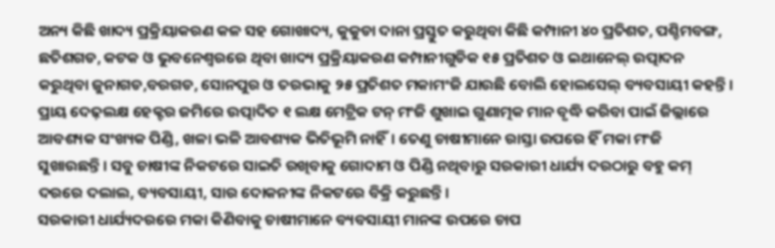ଅନ୍ୟ କିଛି ଖାଦ୍ୟ ପ୍ରକ୍ରିୟାକରଣ କଳ ସହ ଗୋଖାଦ୍ୟ, କୁକୁଡା ଦାନା ପ୍ରସ୍ତୁତ କରୁଥିବା କିଛି କମ୍ପାନୀ ୪୦ ପ୍ରତିଶତ, ପଶ୍ଚିମବଙ୍ଗ, ଛତିଶଗଡ, କଟକ ଓ ଭୁବନେଶ୍ୱରରେ ଥିବା ଖାଦ୍ୟ ପ୍ରକ୍ରିୟାକରଣ କମ୍ପାନୀଗୁଡିକ ୧୫ ପ୍ରତିଶତ ଓ ଇଥାନେଲ୍ ଉତ୍ପାଦନ କରୁଥିବା ଜୁନାଗଡ,ବରଗଡ, ସୋନପୁର ଓ ତରଭାକୁ ୨୫ ପ୍ରତିଶତ ମକାମଂଜି ଯାଉଛି ବୋଲି ହୋଲସେଲ୍ ବ୍ୟବସାୟୀ କହନ୍ତି।
ପ୍ରାୟ ଦେଢ଼ଲକ୍ଷ ହେକ୍ଟର ଜମିରେ ଉତ୍ପାଦିତ ୧ ଲକ୍ଷ ମେଟ୍ରିକ ଟନ୍ ମଂଜି ଶୁଖାଇ ଗୁଣାତ୍ମକ ମାନ ବୃଦ୍ଧି କରିବା ପାଇଁ ଜିଲ୍ଲାରେ ଆବଶ୍ୟକ ସଂଖ୍ୟକ ପିଣ୍ଡି, ଖଳା ଭଳି ଆବଶ୍ୟକ ଭିତିଭୂମି ନାହିଁ। ତେଣୁ ଚାଷୀମାନେ ରାସ୍ତା ଉପରେ ହିଁ ମକା ମଂଜି ସୁଖାଉଛନ୍ତି। ସବୁ ଚାଷୀଙ୍କ ନିକଟରେ ସାଇତି ରଖିବାକୁ ଗୋଦାମ ଓ ପିଣ୍ଡି ନଥିବାରୁ ସରକାରୀ ଧାର୍ଯ୍ୟ ଦରଠାରୁ ବହୁ କମ୍ ଦରରେ ଦଲାଲ, ବ୍ୟବସାୟୀ, ସାର ଦୋକନୀଙ୍କ ନିକଟରେ ବିକ୍ରି କରୁଛନ୍ତି।
ସରକାରୀ ଧାର୍ଯ୍ୟଦରରେ ମକା କିଣିବାକୁ ଚାଷୀମାନେ ବ୍ୟବସାୟୀ ମାନଙ୍କ ଉପରେ ଚାପ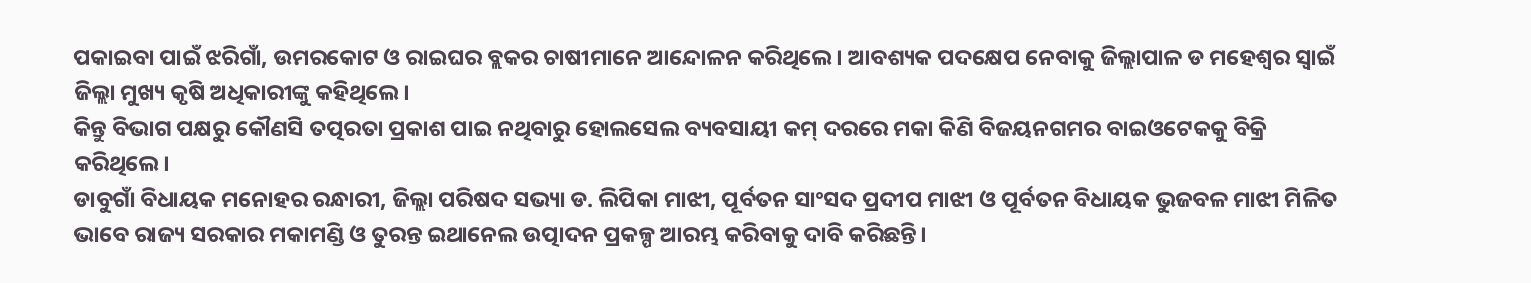ପକାଇବା ପାଇଁ ଝରିଗାଁ, ଉମରକୋଟ ଓ ରାଇଘର ବ୍ଲକର ଚାଷୀମାନେ ଆନ୍ଦୋଳନ କରିଥିଲେ। ଆବଶ୍ୟକ ପଦକ୍ଷେପ ନେବାକୁ ଜିଲ୍ଲାପାଳ ଡ ମହେଶ୍ୱର ସ୍ୱାଇଁ ଜିଲ୍ଲା ମୁଖ୍ୟ କୃଷି ଅଧିକାରୀଙ୍କୁ କହିଥିଲେ।
କିନ୍ତୁ ବିଭାଗ ପକ୍ଷରୁ କୌଣସି ତତ୍ପରତା ପ୍ରକାଶ ପାଇ ନଥିବାରୁ ହୋଲସେଲ ବ୍ୟବସାୟୀ କମ୍ ଦରରେ ମକା କିଣି ବିଜୟନଗମର ବାଇଓଟେକକୁ ବିକ୍ରି କରିଥିଲେ।
ଡାବୁଗାଁ ବିଧାୟକ ମନୋହର ରନ୍ଧାରୀ, ଜିଲ୍ଲା ପରିଷଦ ସଭ୍ୟା ଡ. ଲିପିକା ମାଝୀ, ପୂର୍ବତନ ସାଂସଦ ପ୍ରଦୀପ ମାଝୀ ଓ ପୂର୍ବତନ ବିଧାୟକ ଭୁଜବଳ ମାଝୀ ମିଳିତ ଭାବେ ରାଜ୍ୟ ସରକାର ମକାମଣ୍ଡି ଓ ତୁରନ୍ତ ଇଥାନେଲ ଉତ୍ପାଦନ ପ୍ରକଳ୍ପ ଆରମ୍ଭ କରିବାକୁ ଦାବି କରିଛନ୍ତି।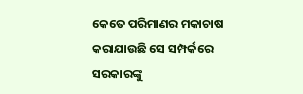କେତେ ପରିମାଣର ମକାଚାଷ କରାଯାଉଛି ସେ ସମ୍ପର୍କରେ ସରକାରଙ୍କୁ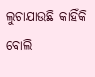ଲୁଚାଯାଉଛି କାହିଁକି ବୋଲି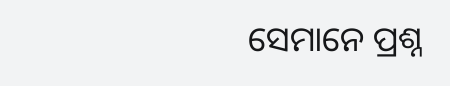ସେମାନେ ପ୍ରଶ୍ନ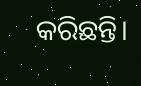କରିଛନ୍ତି।